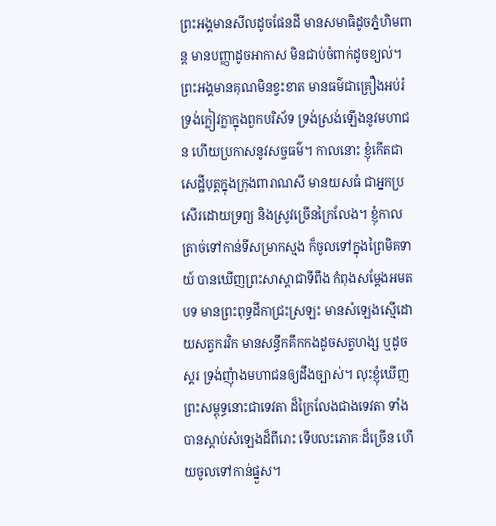ព្រះអង្គមានសីលដូចផែនដី មានសមាធិដូចភ្នំហិមពាន្ត មានបញ្ញាដូចអាកាស មិនជាប់ចំពាក់ដូចខ្យល់។ ព្រះអង្គមានគុណមិនខ្វះខាត មានធម៌ជាគ្រឿងអប់រំ ទ្រង់ក្លៀវក្លាក្នុងពួកបរិស័ទ ទ្រង់ស្រង់ឡើងនូវមហាជន ហើយប្រកាសនូវសច្ចធម៌។ កាលនោះ ខ្ញុំកើតជាសេដ្ឋីបុត្តក្នុងក្រុងពារាណសី មានយសធំ ជាអ្នកប្រសើរដោយទ្រព្យ និងស្រូវច្រើនក្រៃលែង។ ខ្ញុំកាលត្រាច់ទៅកាន់ទីសម្រាកស្មង ក៏ចូលទៅក្នុងព្រៃមិគទាយ៍ បានឃើញព្រះសាស្តាជាទីពឹង កំពុងសម្តែងអមតបទ មានព្រះពុទ្ធដីកាជ្រះស្រឡះ មានសំឡេងស្មើដោយសត្វករវិក មានសន្ធឹកគឹកកងដូចសត្វហង្ស ឬដូចស្គរ ទ្រង់ញុំាងមហាជនឲ្យដឹងច្បាស់។ លុះខ្ញុំឃើញព្រះសម្ពុទ្ធនោះជាទេវតា ដ៏ក្រៃលែងជាងទេវតា ទាំងបានស្តាប់សំឡេងដ៏ពីរោះ ទើបលះភោគៈដ៏ច្រើន ហើយចូលទៅកាន់ផ្នួស។